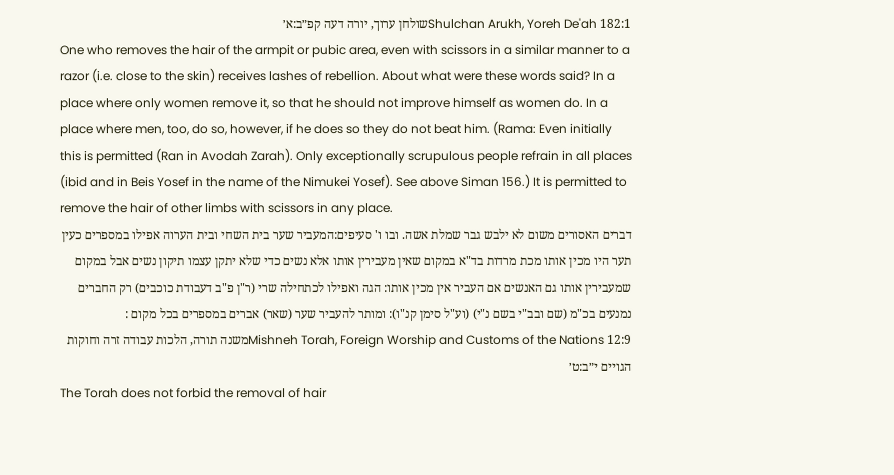Shulchan Arukh, Yoreh De'ah 182:1שולחן ערוך, יורה דעה קפ״ב:א׳
One who removes the hair of the armpit or pubic area, even with scissors in a similar manner to a razor (i.e. close to the skin) receives lashes of rebellion. About what were these words said? In a place where only women remove it, so that he should not improve himself as women do. In a place where men, too, do so, however, if he does so they do not beat him. (Rama: Even initially this is permitted (Ran in Avodah Zarah). Only exceptionally scrupulous people refrain in all places (ibid and in Beis Yosef in the name of the Nimukei Yosef). See above Siman 156.) It is permitted to remove the hair of other limbs with scissors in any place.
דברים האסורים משום לא ילבש גבר שמלת אשה. ובו ו' סעיפים:המעביר שער בית השחי ובית הערוה אפילו במספרים כעין תער היו מכין אותו מכת מרדות בד"א במקום שאין מעבירין אותו אלא נשים כדי שלא יתקן עצמו תיקון נשים אבל במקום שמעבירין אותו גם האנשים אם העביר אין מכין אותו: הגה ואפילו לכתחילה שרי (ר"ן פ"ב דעבודת כוכבים) רק החברים נמנעים בכ"מ (שם ובב"י בשם נ"י) (וע"ל סימן קנ"ו): ומותר להעביר שער (שאר) אברים במספרים בכל מקום :
Mishneh Torah, Foreign Worship and Customs of the Nations 12:9משנה תורה, הלכות עבודה זרה וחוקות הגויים י״ב:ט׳
The Torah does not forbid the removal of hair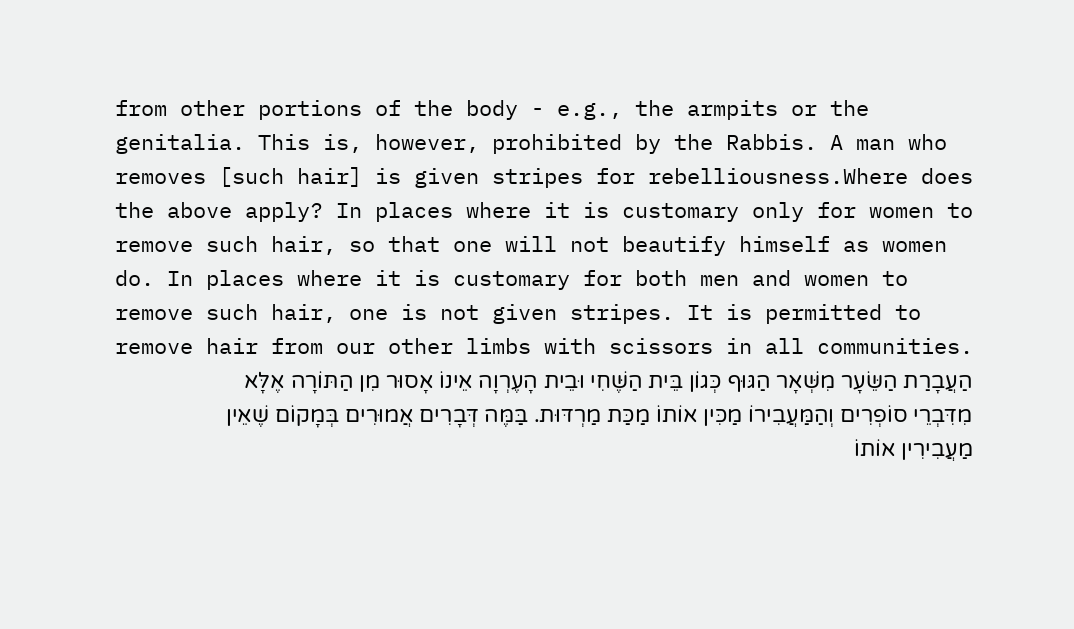from other portions of the body - e.g., the armpits or the genitalia. This is, however, prohibited by the Rabbis. A man who removes [such hair] is given stripes for rebelliousness.Where does the above apply? In places where it is customary only for women to remove such hair, so that one will not beautify himself as women do. In places where it is customary for both men and women to remove such hair, one is not given stripes. It is permitted to remove hair from our other limbs with scissors in all communities.
הַעֲבָרַת הַשֵּׂעָר מִשְּׁאָר הַגּוּף כְּגוֹן בֵּית הַשֶּׁחִי וּבֵית הָעֶרְוָה אֵינוֹ אָסוּר מִן הַתּוֹרָה אֶלָּא מִדִּבְרֵי סוֹפְרִים וְהַמַּעֲבִירוֹ מַכִּין אוֹתוֹ מַכַּת מַרְדּוּת. בַּמֶּה דְּבָרִים אֲמוּרִים בְּמָקוֹם שֶׁאֵין מַעֲבִירִין אוֹתוֹ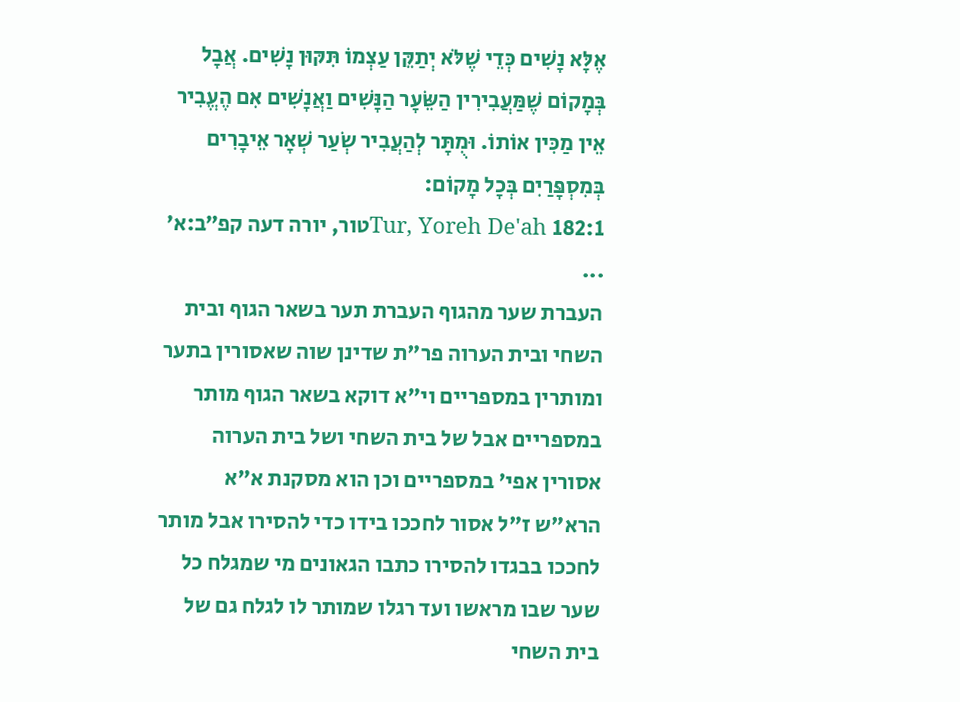אֶלָּא נָשִׁים כְּדֵי שֶׁלֹּא יְתַקֵּן עַצְמוֹ תִּקּוּן נָשִׁים. אֲבָל בְּמָקוֹם שֶׁמַּעֲבִירִין הַשֵּׂעָר הַנָּשִׁים וַאֲנָשִׁים אִם הֶעֱבִיר אֵין מַכִּין אוֹתוֹ. וּמֻתָּר לְהַעֲבִיר שְׂעַר שְׁאָר אֵיבָרִים בְּמִסְפָּרַיִם בְּכָל מָקוֹם:
Tur, Yoreh De'ah 182:1טור, יורה דעה קפ״ב:א׳
...
העברת שער מהגוף העברת תער בשאר הגוף ובית השחי ובית הערוה פר"ת שדינן שוה שאסורין בתער ומותרין במספריים וי"א דוקא בשאר הגוף מותר במספריים אבל של בית השחי ושל בית הערוה אסורין אפי' במספריים וכן הוא מסקנת א"א הרא"ש ז"ל אסור לחככו בידו כדי להסירו אבל מותר לחככו בבגדו להסירו כתבו הגאונים מי שמגלח כל שער שבו מראשו ועד רגלו שמותר לו לגלח גם של בית השחי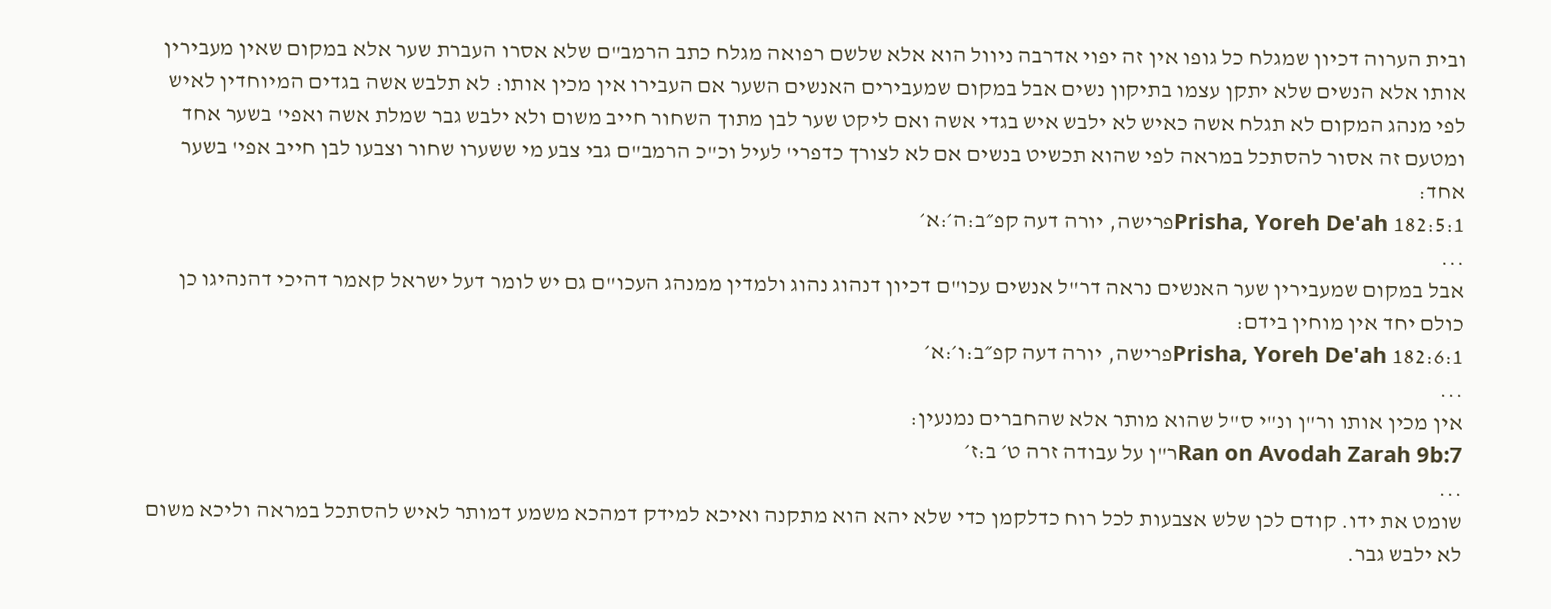ובית הערוה דכיון שמגלח כל גופו אין זה יפוי אדרבה ניוול הוא אלא שלשם רפואה מגלח כתב הרמב"ם שלא אסרו העברת שער אלא במקום שאין מעבירין אותו אלא הנשים שלא יתקן עצמו בתיקון נשים אבל במקום שמעבירים האנשים השער אם העבירו אין מכין אותו: לא תלבש אשה בגדים המיוחדין לאיש לפי מנהג המקום לא תגלח אשה כאיש לא ילבש איש בגדי אשה ואם ליקט שער לבן מתוך השחור חייב משום ולא ילבש גבר שמלת אשה ואפי' בשער אחד ומטעם זה אסור להסתכל במראה לפי שהוא תכשיט בנשים אם לא לצורך כדפרי' לעיל וכ"כ הרמב"ם גבי צבע מי ששערו שחור וצבעו לבן חייב אפי' בשער אחד:
Prisha, Yoreh De'ah 182:5:1פרישה, יורה דעה קפ״ב:ה׳:א׳
...
אבל במקום שמעבירין שער האנשים נראה דר"ל אנשים עכו"ם דכיון דנהוג נהוג ולמדין ממנהג העכו"ם גם יש לומר דעל ישראל קאמר דהיכי דהנהיגו כן כולם יחד אין מוחין בידם:
Prisha, Yoreh De'ah 182:6:1פרישה, יורה דעה קפ״ב:ו׳:א׳
...
אין מכין אותו ור"ן ונ"י ס"ל שהוא מותר אלא שהחברים נמנעין:
Ran on Avodah Zarah 9b:7ר"ן על עבודה זרה ט׳ ב:ז׳
...
שומט את ידו. קודם לכן שלש אצבעות לכל רוח כדלקמן כדי שלא יהא הוא מתקנה ואיכא למידק דמהכא משמע דמותר לאיש להסתכל במראה וליכא משום לא ילבש גבר.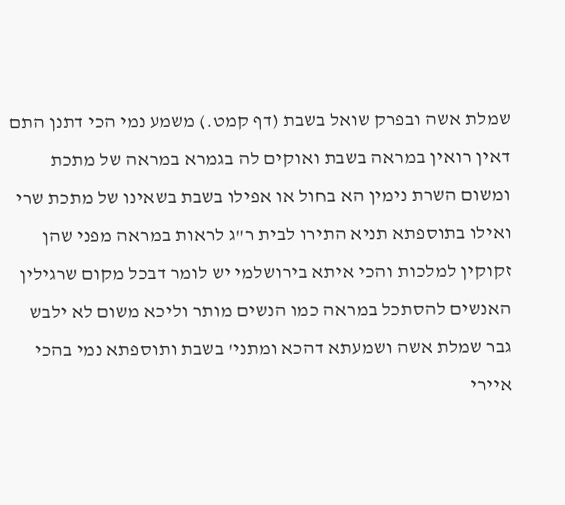שמלת אשה ובפרק שואל בשבת (דף קמט.) משמע נמי הכי דתנן התם דאין רואין במראה בשבת ואוקים לה בגמרא במראה של מתכת ומשום השרת נימין הא בחול או אפילו בשבת בשאינו של מתכת שרי ואילו בתוספתא תניא התירו לבית ר"ג לראות במראה מפני שהן זקוקין למלכות והכי איתא בירושלמי יש לומר דבכל מקום שרגילין האנשים להסתכל במראה כמו הנשים מותר וליכא משום לא ילבש גבר שמלת אשה ושמעתא דהכא ומתני' בשבת ותוספתא נמי בהכי איירי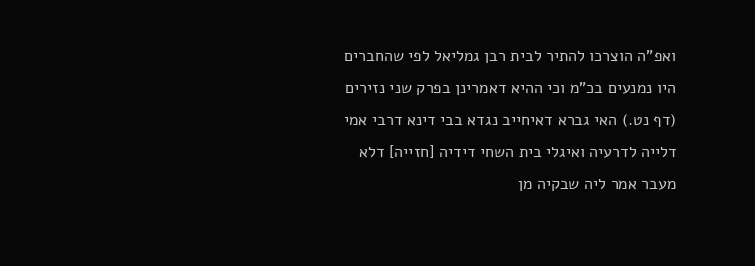ואפ"ה הוצרכו להתיר לבית רבן גמליאל לפי שהחברים היו נמנעים בכ"מ וכי ההיא דאמרינן בפרק שני נזירים (דף נט.) האי גברא דאיחייב נגדא בבי דינא דרבי אמי דלייה לדרעיה ואיגלי בית השחי דידיה [חזייה] דלא מעבר אמר ליה שבקיה מן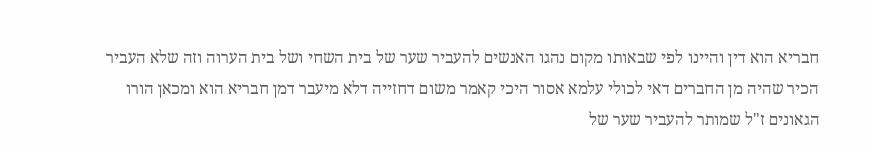חבריא הוא דין והיינו לפי שבאותו מקום נהגו האנשים להעביר שער של בית השחי ושל בית הערוה וזה שלא העביר הכיר שהיה מן החברים דאי לכולי עלמא אסור היכי קאמר משום דחזייה דלא מיעבר דמן חבריא הוא ומכאן הורו הגאונים ז"ל שמותר להעביר שער של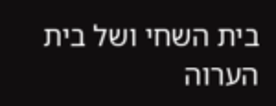בית השחי ושל בית הערוה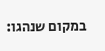במקום שנהגו: